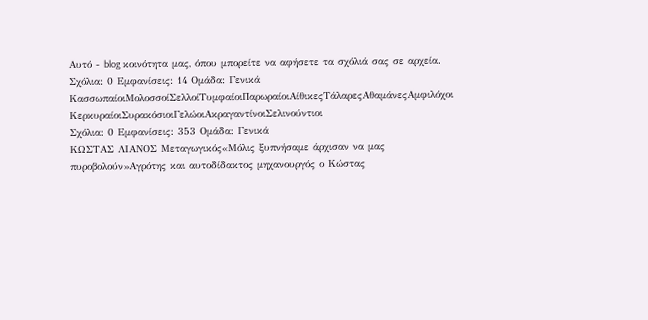Αυτό - blog κοινότητα μας, όπου μπορείτε να αφήσετε τα σχόλιά σας σε αρχεία.
Σχόλια: 0 Εμφανίσεις: 14 Ομάδα: Γενικά
ΚασσωπαίοιΜολοσσοίΣελλοίΤυμφαίοιΠαρωραίοιΑίθικεςΤάλαρεςΑθαμάνεςΑμφιλόχοι
ΚερκυραίοιΣυρακόσιοιΓελώοιΑκραγαντίνοιΣελινούντιοι
Σχόλια: 0 Εμφανίσεις: 353 Ομάδα: Γενικά
ΚΩΣΤΑΣ ΛΙΑΝΟΣ Μεταγωγικός«Μόλις ξυπνήσαμε άρχισαν να μας πυροβολούν»Αγρότης και αυτοδίδακτος μηχανουργός ο Κώστας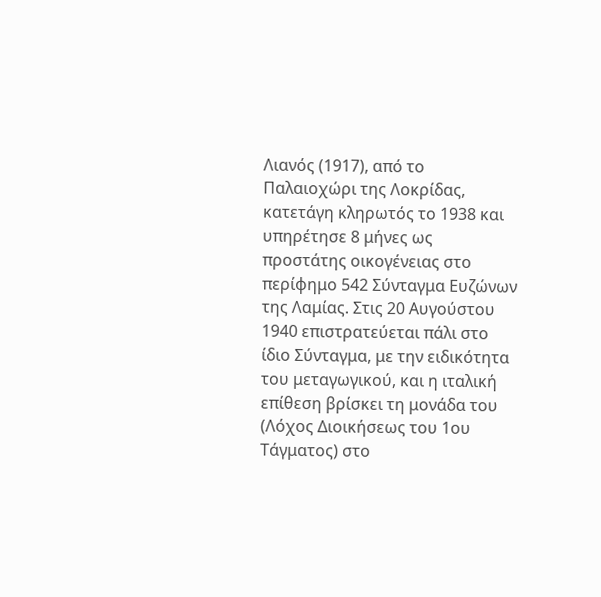Λιανός (1917), από το Παλαιοχώρι της Λοκρίδας, κατετάγη κληρωτός το 1938 και υπηρέτησε 8 μήνες ως προστάτης οικογένειας στο περίφημο 542 Σύνταγμα Ευζώνων της Λαμίας. Στις 20 Αυγούστου 1940 επιστρατεύεται πάλι στο ίδιο Σύνταγμα, με την ειδικότητα του μεταγωγικού, και η ιταλική επίθεση βρίσκει τη μονάδα του (Λόχος Διοικήσεως του 1ου Τάγματος) στο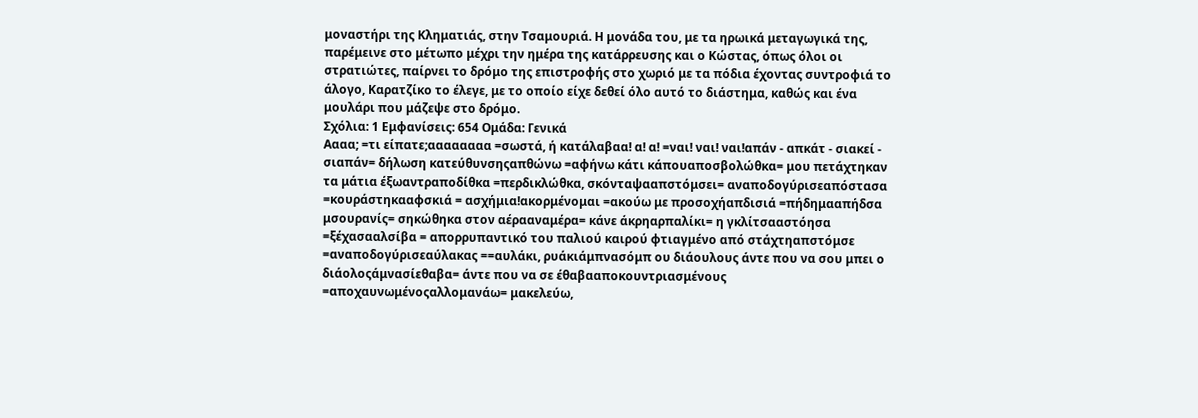μοναστήρι της Κληματιάς, στην Τσαμουριά. Η μονάδα του, με τα ηρωικά μεταγωγικά της, παρέμεινε στο μέτωπο μέχρι την ημέρα της κατάρρευσης και ο Κώστας, όπως όλοι οι στρατιώτες, παίρνει το δρόμο της επιστροφής στο χωριό με τα πόδια έχοντας συντροφιά το άλογο, Καρατζίκο το έλεγε, με το οποίο είχε δεθεί όλο αυτό το διάστημα, καθώς και ένα μουλάρι που μάζεψε στο δρόμο.
Σχόλια: 1 Εμφανίσεις: 654 Ομάδα: Γενικά
Αααα; =τι είπατε;αααααααα =σωστά, ή κατάλαβαα! α! α! =ναι! ναι! ναι!απάν - απκάτ - σιακεί - σιαπάν= δήλωση κατεύθυνσηςαπθώνω =αφήνω κάτι κάπουαποσβολώθκα= μου πετάχτηκαν τα μάτια έξωαντραποδίθκα =περδικλώθκα, σκόνταψααπστόμσει= αναποδογύρισεαπόστασα =κουράστηκααφσκιά = ασχήμια!ακορμένομαι =ακούω με προσοχήαπδισιά =πήδημααπήδσα μσουρανίς= σηκώθηκα στον αέρααναμέρα= κάνε άκρηαρπαλίκι= η γκλίτσααστόησα =ξέχασααλσίβα = απορρυπαντικό του παλιού καιρού φτιαγμένο από στάχτηαπστόμσε =αναποδογύρισεαύλακας ==αυλάκι, ρυάκιάμπνασόμπ ου διάουλους άντε που να σου μπει ο διάολοςάμνασίεθαβα= άντε που να σε έθαβααποκουντριασμένους =αποχαυνωμένοςαλλομανάω= μακελεύω,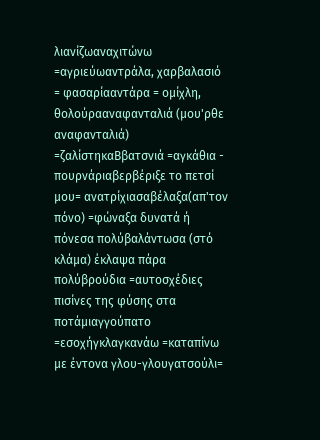λιανίζωαναχιτώνω =αγριεύωαντράλα, χαρβαλασιό = φασαρίααντάρα = ομίχλη, θολούρααναφανταλιά (μου'ρθε αναφανταλιά) =ζαλίστηκαΒβατσνιά =αγκάθια - πουρνάριαβερβέριξε το πετσί μου= ανατρίχιασαβέλαξα(απ'τον πόνο) =φώναξα δυνατά ή πόνεσα πολύβαλάντωσα (στό κλάμα) έκλαψα πάρα πολύβρούδια =αυτοσχέδιες πισίνες της φύσης στα ποτάμιαγγούπατο =εσοχήγκλαγκανάω =καταπίνω με έντονα γλου-γλουγατσούλι=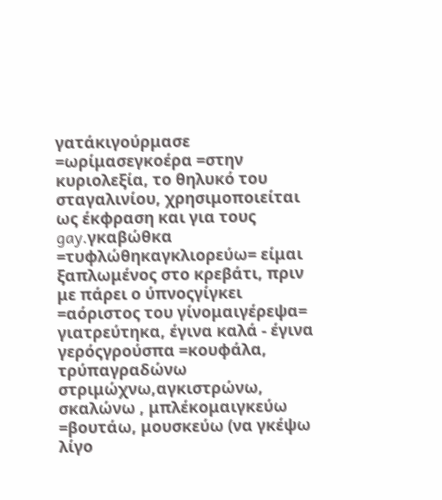γατάκιγούρμασε =ωρίμασεγκοέρα =στην κυριολεξία, το θηλυκό του σταγαλινίου, χρησιμοποιείται ως έκφραση και για τους gay.γκαβώθκα =τυφλώθηκαγκλιορεύω= είμαι ξαπλωμένος στο κρεβάτι, πριν με πάρει ο ύπνοςγίγκει =αόριστος του γίνομαιγέρεψα= γιατρεύτηκα, έγινα καλά - έγινα γερόςγρούσπα =κουφάλα, τρύπαγραδώνω στριμώχνω,αγκιστρώνω, σκαλώνω , μπλέκομαιγκεύω =βουτάω, μουσκεύω (να γκέψω λίγο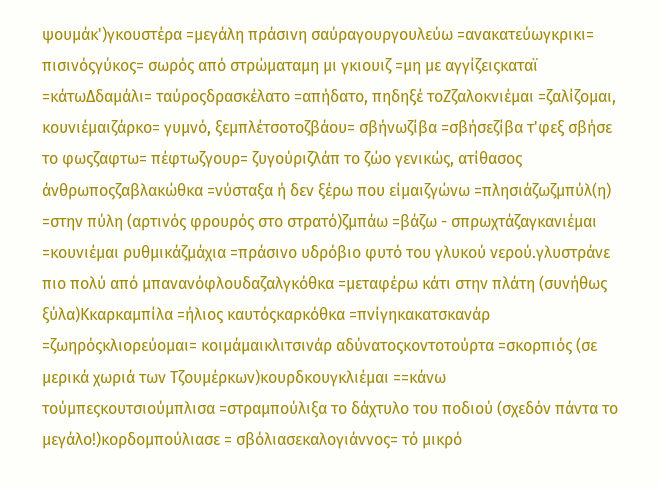ψουμάκ')γκουστέρα =μεγάλη πράσινη σαύραγουργουλεύω =ανακατεύωγκρικι= πισινόςγύκος= σωρός από στρώματαμη μι γκιουιζ =μη με αγγίζειςκαταϊ =κάτωΔδαμάλι= ταύροςδρασκέλατο =απήδατο, πηδηξέ τοΖζαλοκνιέμαι =ζαλίζομαι, κουνιέμαιζάρκο= γυμνό, ξεμπλέτσοτοζβάου= σβήνωζίβα =σβήσεζίβα τ'φεξ σβήσε το φωςζαφτω= πέφτωζγουρ= ζυγούριζλάπ το ζώο γενικώς, ατίθασος άνθρωποςζαβλακώθκα =νύσταξα ή δεν ξέρω που είμαιζγώνω =πλησιάζωζμπύλ(η) =στην πύλη (αρτινός φρουρός στο στρατό)ζμπάω =βάζω - σπρωχτάζαγκανιέμαι =κουνιέμαι ρυθμικάζμάχια =πράσινο υδρόβιο φυτό του γλυκού νερού.γλυστράνε πιο πολύ από μπανανόφλουδαζαλγκόθκα =μεταφέρω κάτι στην πλάτη (συνήθως ξύλα)Κκαρκαμπίλα =ήλιος καυτόςκαρκόθκα =πνίγηκακατσκανάρ =ζωηρόςκλιορεύομαι= κοιμάμαικλιτσινάρ αδύνατοςκοντοτούρτα =σκορπιός (σε μερικά χωριά των Τζουμέρκων)κουρδκουγκλιέμαι ==κάνω τούμπεςκουτσιούμπλισα =στραμπούλιξα το δάχτυλο του ποδιού (σχεδόν πάντα το μεγάλο!)κορδομπούλιασε = σβόλιασεκαλογιάννος= τό μικρό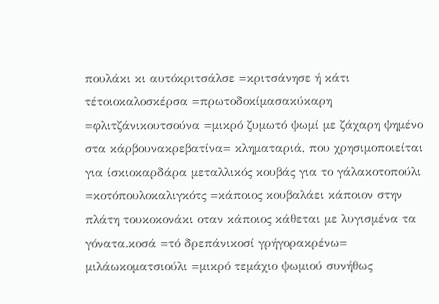πουλάκι κι αυτόκριτσάλσε =κριτσάνησε ή κάτι τέτοιοκαλοσκέρσα =πρωτοδοκίμασακύκαρη =φλιτζάνικουτσούνα =μικρό ζυμωτό ψωμί με ζάχαρη ψημένο στα κάρβουνακρεβατίνα= κληματαριά, που χρησιμοποιείται για ίσκιοκαρδάρα μεταλλικός κουβάς για το γάλακοτοπούλι =κοτόπουλοκαλιγκότς =κάποιος κουβαλάει κάποιον στην πλάτη τουκοκονάκι οταν κάποιος κάθεται με λυγισμένα τα γόνατα.κοσά =τό δρεπάνικοσί γρήγορακρένω= μιλάωκοματσιούλι =μικρό τεμάχιο ψωμιού συνήθως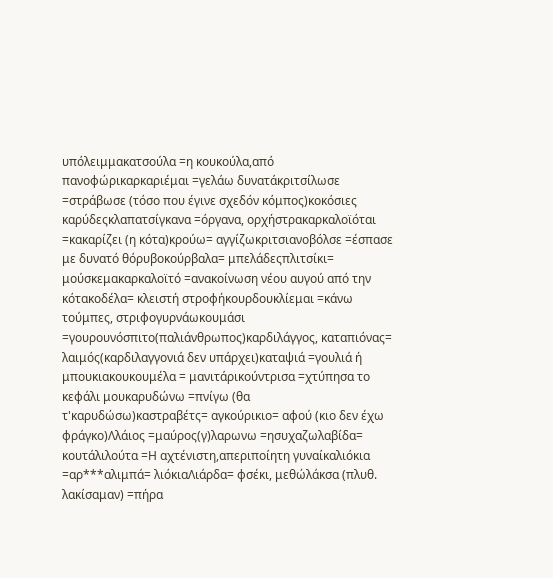υπόλειμμακατσούλα =η κουκούλα,από πανοφώρικαρκαριέμαι =γελάω δυνατάκριτσίλωσε =στράβωσε (τόσο που έγινε σχεδόν κόμπος)κοκόσιες καρύδεςκλαπατσίγκανα =όργανα, ορχήστρακαρκαλοϊόται =κακαρίζει (η κότα)κρούω= αγγίζωκριτσιανοβόλσε =έσπασε με δυνατό θόρυβοκούρβαλα= μπελάδεςπλιτσίκι= μούσκεμακαρκαλοϊτό =ανακοίνωση νέου αυγού από την κότακοδέλα= κλειστή στροφήκουρδουκλίεμαι =κάνω τούμπες, στριφογυρνάωκουμάσι =γουρουνόσπιτο(παλιάνθρωπος)καρδιλάγγος, καταπιόνας= λαιμός(καρδιλαγγονιά δεν υπάρχει)καταψιά =γουλιά ή μπουκιακουκουμέλα = μανιτάρικούντρισα =χτύπησα το κεφάλι μουκαρυδώνω =πνίγω (θα τ'καρυδώσω)καστραβέτς= αγκούρικιο= αφού (κιο δεν έχω φράγκο)Λλάιος =μαύρος(γ)λαρωνω =ησυχαζωλαβίδα= κουτάλιλούτα =Η αχτένιστη,απεριποίητη γυναίκαλιόκια =αρ***αλιμπά= λιόκιαΛιάρδα= φσέκι, μεθώλάκσα (πλυθ. λακίσαμαν) =πήρα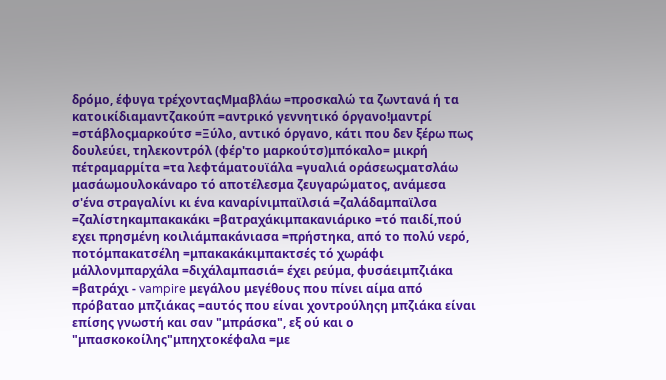δρόμο, έφυγα τρέχονταςMμαβλάω =προσκαλώ τα ζωντανά ή τα κατοικίδιαμαντζακούπ =αντρικό γεννητικό όργανο!μαντρί =στάβλοςμαρκούτσ =Ξύλο, αντικό όργανο, κάτι που δεν ξέρω πως δουλεύει, τηλεκοντρόλ (φέρ'το μαρκούτσ)μπόκαλο= μικρή πέτραμαρμίτα =τα λεφτάματουϊάλα =γυαλιά οράσεωςματσλάω μασάωμουλοκάναρο τό αποτέλεσμα ζευγαρώματος, ανάμεσα σ'ένα στραγαλίνι κι ένα καναρίνιμπαϊλσιά =ζαλάδαμπαϊλσα =ζαλίστηκαμπακακάκι =βατραχάκιμπακανιάρικο =τό παιδί,πού εχει πρησμένη κοιλιάμπακάνιασα =πρήστηκα, από το πολύ νερό, ποτόμπακατσέλη =μπακακάκιμπακτσές τό χωράφι μάλλονμπαρχάλα =διχάλαμπασιά= έχει ρεύμα, φυσάειμπζιάκα =βατράχι - vampire μεγάλου μεγέθους που πίνει αίμα από πρόβαταο μπζιάκας =αυτός που είναι χοντρούληςη μπζιάκα είναι επίσης γνωστή και σαν "μπράσκα", εξ ού και ο "μπασκοκοίλης"μπηχτοκέφαλα =με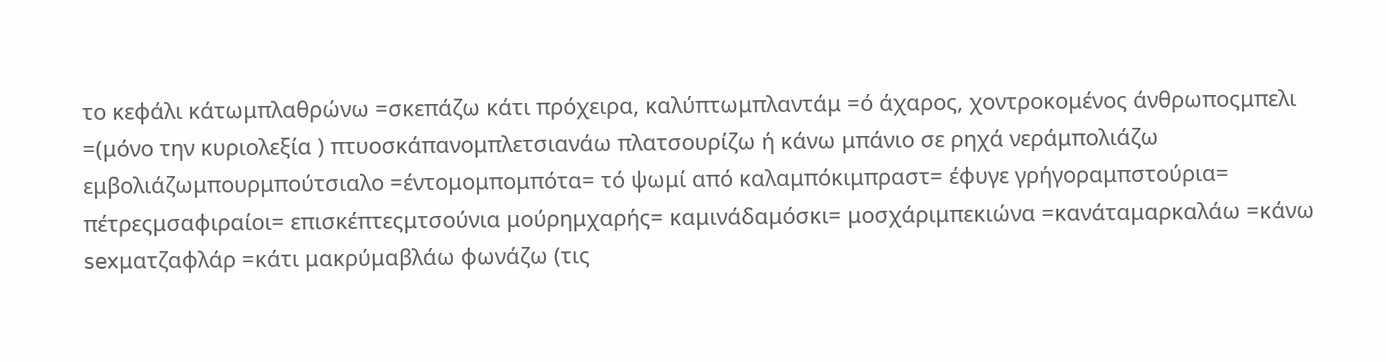το κεφάλι κάτωμπλαθρώνω =σκεπάζω κάτι πρόχειρα, καλύπτωμπλαντάμ =ό άχαρος, χοντροκομένος άνθρωποςμπελι =(μόνο την κυριολεξία ) πτυοσκάπανομπλετσιανάω πλατσουρίζω ή κάνω μπάνιο σε ρηχά νεράμπολιάζω εμβολιάζωμπουρμπούτσιαλο =έντομομπομπότα= τό ψωμί από καλαμπόκιμπραστ= έφυγε γρήγοραμπστούρια= πέτρεςμσαφιραίοι= επισκέπτεςμτσούνια μούρημχαρής= καμινάδαμόσκι= μοσχάριμπεκιώνα =κανάταμαρκαλάω =κάνω sexματζαφλάρ =κάτι μακρύμαβλάω φωνάζω (τις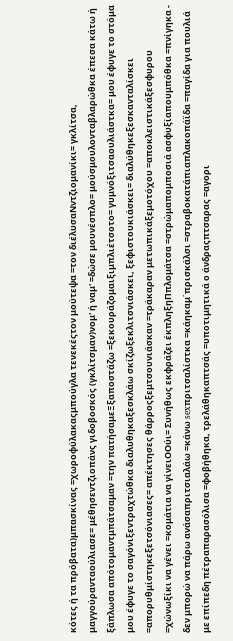κότες ή τα πρόβατα)μπασκίνας =χωροφύλακαςμπούγλα τενεκέςτον μούτεψα =τον διέλυσαΝντζιομανίκι= γκλίτσα, μαγγούρανταούλιασε= μέθησεντζιοπάνς γιδοβοσκός (γκλίτσμαν)νομ' ή ναμ' =δώσε μουνέσπλο= μούσμουλονταβλαρώθκα έπεσα κάτω ή ξάπλωσα απότομαντμπάτσαμαν =την πατήσαμεΞξαποστάζω =ξεκουράζομαιξιμπλιέτσοτο= γυμνόξιτσαουλιάστκα= μου έφυγε το στόμα μου έφυγε το σαγόνιξεντραχτώθκα διαλυθηκαξεσκλάω σκίζωξεκλιτσνιάσκει, ξεφιστουκιάσκει= διαλύθηκεξεσκανταλίσκει =απορυθμίστηκεξετσόνιασες= απέκτησες θάρροςξεμτσουνιάσκαν =τράκαραν μετωπικάξεμοτόχου =αποκλειστικάξεσφυρου =χώνωξίκι να γένει =κομάτια να γίνειΟΟύι= Συνήθως εκφράζει έκπληξηΠπλομάτσα =στρώμαπομποσιά ασφυξίαπουμπόθκα =πνίγηκα - δεν μπορώ να πάρω ανάσαπριτσιαλάω =κάνω sexπριτσαλίστκα =κάηκαμ΄πρισκάλσι =στραβοκατάπιαπλακοπάϊδα =παγίδα για πουλιά με επίπεδη πέτραπαρασόλισα =φοβήθηκα, τρελάθηκαπτσάς =υποτιμητικά ο άνδραςπτσαρας =αγορι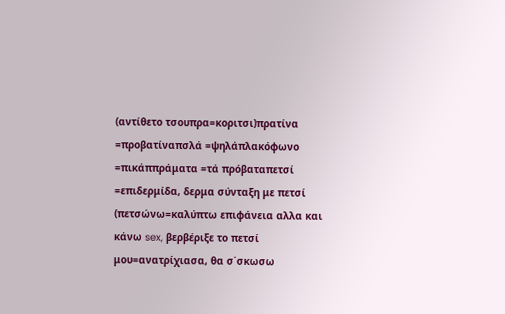(αντίθετο τσουπρα=κοριτσι)πρατίνα =προβατίναπσλά =ψηλάπλακόφωνο =πικάππράματα =τά πρόβαταπετσί =επιδερμίδα, δερμα σύνταξη με πετσί (πετσώνω=καλύπτω επιφάνεια αλλα και κάνω sex, βερβέριξε το πετσί μου=ανατρίχιασα, θα σ΄σκωσω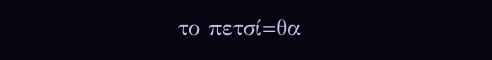το πετσί=θα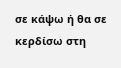σε κάψω ή θα σε κερδίσω στη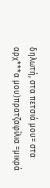δηλωτή, στα πετσιά μου= στα αρχ***α μου)πρατζαφίλια =μικρά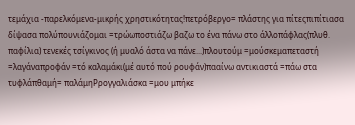τεμάχια -παρελκόμενα-μικρής χρηστικότητας!πετρόβεργο= πλάστης για πίτεςπιπίτιασα δίψασα πολύπουνιάζομαι =τρώωποστιάζω βαζω το ένα πάνω στο άλλοπάφλας(πλυθ. παφίλια) τενεκές τσίγκινος (ή μυαλό άστα να πάνε...)πλουτούμ =μούσκεμαπεταστή =λαγάναπροφάν =τό καλαμάκι(μέ αυτό πού ρουφάν)πααίνω αντικιαστά =πάω στα τυφλάπθαμή= παλάμηΡρογγαλιάσκα =μου μπήκε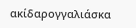ακίδαρογγαλιάσκα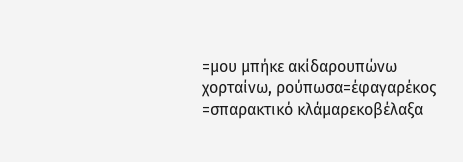=μου μπήκε ακίδαρουπώνω χορταίνω, ρούπωσα=έφαγαρέκος =σπαρακτικό κλάμαρεκοβέλαξα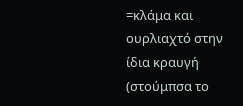=κλάμα και ουρλιαχτό στην ίδια κραυγή (στούμπσα το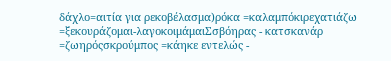δάχλο=αιτία για ρεκοβέλασμα)ρόκα =καλαμπόκιρεχατιάζω =ξεκουράζομαι-λαγοκοιμάμαιΣσβόηρας - κατσκανάρ =ζωηρόςσκρούμπος =κάηκε εντελώς -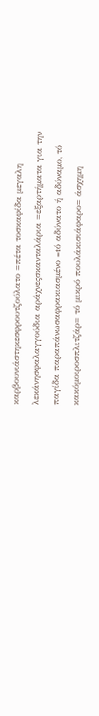καρβουνιάστηκεσφρουτζούλατο =πέτα τοσκαφίδα μεγαλη λεκάνησφαλαγγούδια αράχνεςσκανταλάρια =εξαρτήματα για την παγίδα παραπάνωσαφρακιασμένο =tό αδύνατο ή αδύναμο, τό κακόμοιροσπλιτζάρ= τό μικρό πουλάκισιάφαρο= άσχημη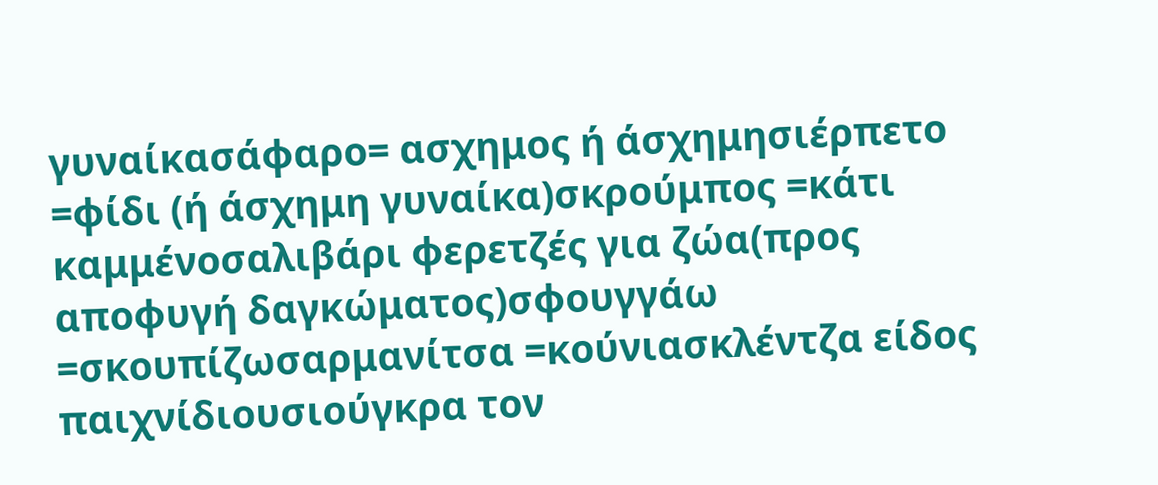γυναίκασάφαρο= ασχημος ή άσχημησιέρπετο =φίδι (ή άσχημη γυναίκα)σκρούμπος =κάτι καμμένοσαλιβάρι φερετζές για ζώα(προς αποφυγή δαγκώματος)σφουγγάω =σκουπίζωσαρμανίτσα =κούνιασκλέντζα είδος παιχνίδιουσιούγκρα τον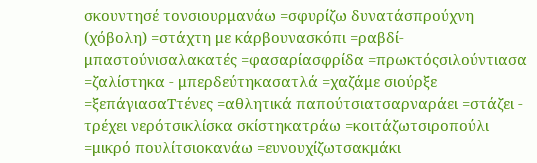σκουντησέ τονσιουρμανάω =σφυρίζω δυνατάσπρούχνη (χόβολη) =στάχτη με κάρβουνασκόπι =ραβδί-μπαστούνισαλακατές =φασαρίασφρίδα =πρωκτόςσιλούντιασα =ζαλίστηκα - μπερδεύτηκασατλά =χαζάμε σιούρξε =ξεπάγιασαΤτένες =αθλητικά παπούτσιατσαρναράει =στάζει - τρέχει νερότσικλίσκα σκίστηκατράω =κοιτάζωτσιροπούλι =μικρό πουλίτσιοκανάω =ευνουχίζωτσακμάκι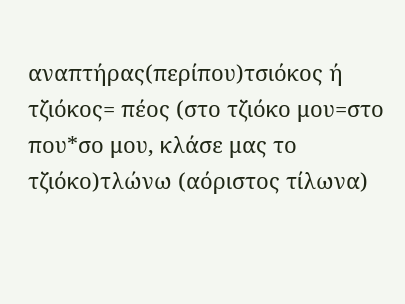αναπτήρας(περίπου)τσιόκος ή τζιόκος= πέος (στο τζιόκο μου=στο που*σο μου, κλάσε μας το τζιόκο)τλώνω (αόριστος τίλωνα)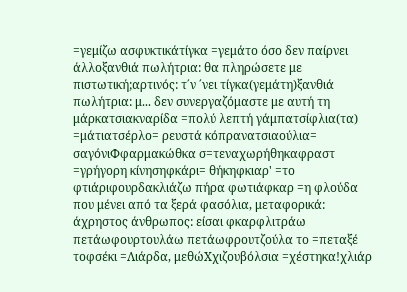=γεμίζω ασφυκτικάτίγκα =γεμάτο όσο δεν παίρνει άλλοξανθιά πωλήτρια: θα πληρώσετε με πιστωτική;αρτινός: τ΄ν ΄νει τίγκα(γεμάτη)ξανθιά πωλήτρια: μ... δεν συνεργαζόμαστε με αυτή τη μάρκατσιακναρίδα =πολύ λεπτή γάμπατσίφλια(τα) =μάτιατσέρλο= ρευστά κόπρανατσιαούλια= σαγόνιΦφαρμακώθκα σ=τεναχωρήθηκαφραστ =γρήγορη κίνησηφκάρι= θήκηφκιαρ' =το φτιάριφουρδακλιάζω πήρα φωτιάφκαρ =η φλούδα που μένει από τα ξερά φασόλια, μεταφορικά: άχρηστος άνθρωπος: είσαι φκαρφλιτράω πετάωφουρτουλάω πετάωφρουτζούλα το =πεταξέ τοφσέκι =Λιάρδα, μεθώΧχιζουβόλσια =χέστηκα!χλιάρ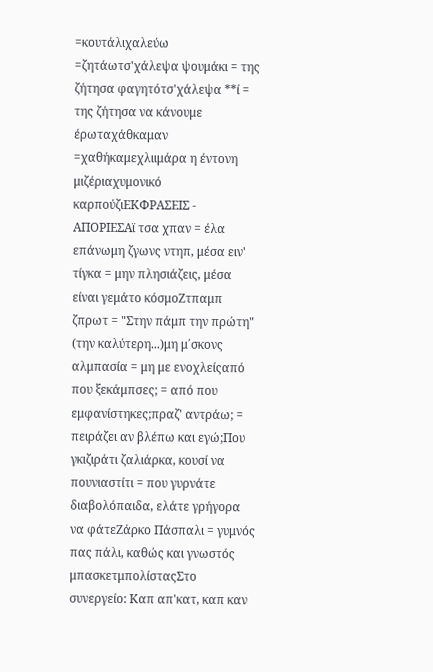=κουτάλιχαλεύω =ζητάωτσ'χάλεψα ψουμάκι = της ζήτησα φαγητότσ'χάλεψα **ί = της ζήτησα να κάνουμε έρωταχάθκαμαν =χαθήκαμεχλιιμάρα η έντονη μιζέριαχυμονικό καρπούζιΕΚΦΡΑΣΕΙΣ - ΑΠΟΡΙΕΣΑϊ τσα χπαν = έλα επάνωμη ζγωνς ντηπ, μέσα ειν' τίγκα = μην πλησιάζεις, μέσα είναι γεμάτο κόσμοΖτπαμπ ζπρωτ = "Στην πάμπ την πρώτη" (την καλύτερη...)μη μ΄σκονς αλμπασία = μη με ενοχλείςαπό που ξεκάμπσες; = από που εμφανίστηκες;πραζ' αντράω; = πειράζει αν βλέπω και εγώ;Που γκιζιράτι ζαλιάρκα, κουσί να πουνιαστίτι = που γυρνάτε διαβολόπαιδα, ελάτε γρήγορα να φάτεΖάρκο Πάσπαλι = γυμνός πας πάλι, καθώς και γνωστός μπασκετμπολίσταςΣτο συνεργείο: Καπ απ'κατ, καπ καν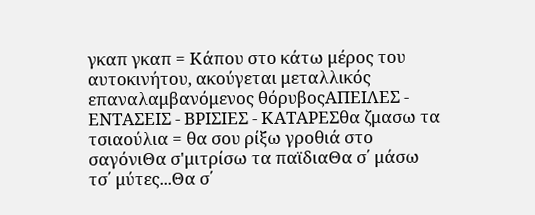γκαπ γκαπ = Κάπου στο κάτω μέρος του αυτοκινήτου, ακούγεται μεταλλικός επαναλαμβανόμενος θόρυβοςΑΠΕΙΛΕΣ - ΕΝΤΑΣΕΙΣ - ΒΡΙΣΙΕΣ - ΚΑΤΑΡΕΣθα ζμασω τα τσιαούλια = θα σου ρίξω γροθιά στο σαγόνιΘα σ'μιτρίσω τα παϊδιαΘα σ΄ μάσω τσ΄ μύτες...Θα σ΄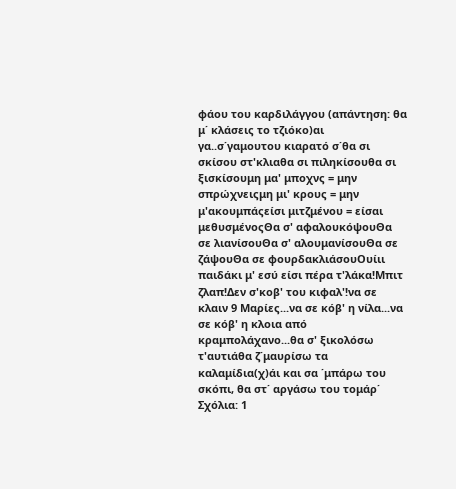φάου του καρδιλάγγου (απάντηση: θα μ΄ κλάσεις το τζιόκο)αι γα..σ΄γαμουτου κιαρατό σ΄θα σι σκίσου στ'κλιαθα σι πιληκίσουθα σι ξισκίσουμη μα' μποχνς = μην σπρώχνειςμη μι' κρους = μην μ'ακουμπάςείσι μιτζμένου = είσαι μεθυσμένοςΘα σ' αφαλουκόψουΘα σε λιανίσουΘα σ' αλουμανίσουΘα σε ζάψουΘα σε φουρδακλιάσουΟυίιι παιδάκι μ' εσύ είσι πέρα τ'λάκα!Μπιτ ζλαπ!Δεν σ'κοβ' του κιφαλ'!να σε κλαιν 9 Μαρίες...να σε κόβ' η νίλα...να σε κόβ' η κλοια από κραμπολάχανο...θα σ' ξικολόσω τ'αυτιάθα ζ΄μαυρίσω τα καλαμίδια(χ)άι και σα ΄μπάρω του σκόπι, θα στ΄ αργάσω του τομάρ΄
Σχόλια: 1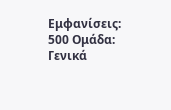Εμφανίσεις: 500 Ομάδα: Γενικά